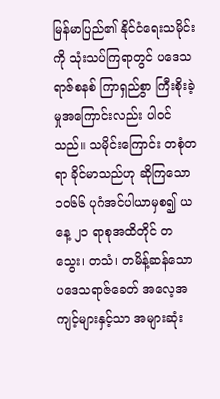မြန်မာပြည်၏ နိုင်ငံရေးသမိုင်းကို သုံးသပ်ကြရာတွင် ပဒေသရာဇ်စနစ် ကြာရှည်စွာ ကြီးစိုးခဲ့မှုအကြောင်းလည်း ပါဝင်သည်။ သမိုင်းကြောင်း တစုံတရာ ခိုင်မာသည်ဟု ဆိုကြသော ၁၀၆၆ ပုဂံအင်ပါယာမှစ၍ ယနေ့ ၂၁ ရာစုအထိတိုင် တသွေး၊ တသံ၊ တမိန့်ဆန်သော ပဒေသရာဇ်ခေတ် အလေ့အကျင့်များနှင့်သာ အများဆုံး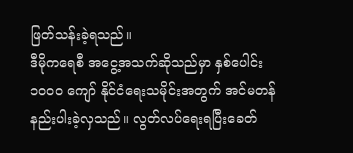ဖြတ်သန်းခဲ့ရသည်။
ဒီမိုကရေစီ အငွေ့အသက်ဆိုသည်မှာ နှစ်ပေါင်း ၁၀၀၀ ကျော် နိုင်ငံရေးသမိုင်းအတွက် အင်မတန် နည်းပါးခဲ့လှသည်။ လွတ်လပ်ရေးရပြီးခေတ်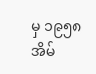မှ ၁၉၅၈ အိမ်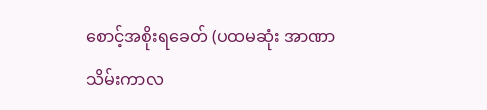စောင့်အစိုးရခေတ် (ပထမဆုံး အာဏာသိမ်းကာလ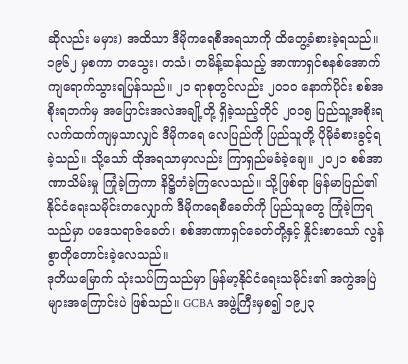ဆိုလည်း မမှား) အထိသာ ဒီမိုကရေစီအရသာကို ထိတွေ့ခံစားခဲ့ရသည်။ ၁၉၆၂ မှစကာ တသွေး၊ တသံ၊ တမိန့်ဆန်သည့် အာဏာရှင်စနစ်အောက် ကျရောက်သွားရပြန်သည်။ ၂၁ ရာစုတွင်လည်း ၂၀၁၀ နောက်ပိုင်း စစ်အစိုးရဘက်မှ အပြောင်းအလဲအချို့တို့ ရှိခဲ့သည့်တိုင် ၂၀၁၅ ပြည်သူ့အစိုးရလက်ထက်ကျမှသာလျှင် ဒီမိုကရေ လေပြည်ကို ပြည်သူတို့ ပိုမိုခံစားခွင့်ရခဲ့သည်။ သို့သော် ထိုအရသာမှာလည်း ကြာရှည်မခံခဲ့ချေ။ ၂၀၂၁ စစ်အာဏာသိမ်းမှု ကြုံခဲ့ကြကာ နိဋ္ဌိတံခဲ့ကြလေသည်။ သို့ဖြစ်ရာ မြန်မာပြည်၏ နိုင်ငံရေးသမိုင်းတလျှောက် ဒီမိုကရေစီခေတ်ကို ပြည်သူတွေ ကြုံခဲ့ကြရသည်မှာ ပဒေသရာဇ်ခေတ်၊ စစ်အာဏာရှင်ခေတ်တို့နှင့် နှိုင်းစာသော် လွန်စွာတိုတောင်းခဲ့လေသည်။
ဒုတိယမြောက် သုံးသပ်ကြသည်မှာ မြန်မာ့နိုင်ငံရေးသမိုင်း၏ အကွဲအပြဲများအကြောင်းပဲ ဖြစ်သည်။ GCBA အဖွဲ့ကြီးမှစ၍ ၁၉၂၃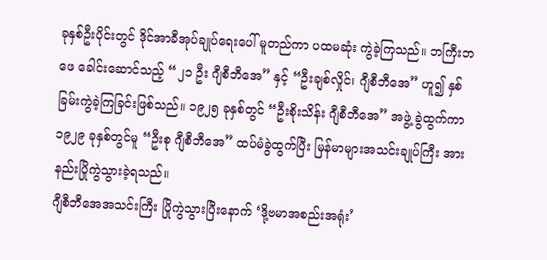ခုနှစ်ဦးပိုင်းတွင် ဒိုင်အာခီအုပ်ချုပ်ရေးပေါ် မူတည်ကာ ပထမဆုံး ကွဲခဲ့ကြသည်။ ဘကြီးဘဖေ ခေါင်းဆောင်သည့် “၂၁ ဦး ဂျီစီဘီအေ” နှင့် “ဦးချစ်လှိုင်၊ ဂျီစီဘီအေ” ဟူ၍ နှစ်ခြမ်းကွဲခဲ့ကြခြင်းဖြစ်သည်။ ၁၉၂၅ ခုနှစ်တွင် “ဦးစိုးသိန်း ဂျီစီဘီအေ” အဖွဲ့ ခွဲထွက်ကာ ၁၉၂၉ ခုနှစ်တွင်မူ “ဦးစု ဂျီစီဘီအေ” ထပ်မံခွဲထွက်ပြီး မြန်မာများအသင်းချုပ်ကြီး အားနည်းပြိုကွဲသွားခဲ့ရသည်။
ဂျီစီဘီအေအသင်းကြီး ပြိုကွဲသွားပြီးနောက် ‘ဒို့ဗမာအစည်းအရုံး’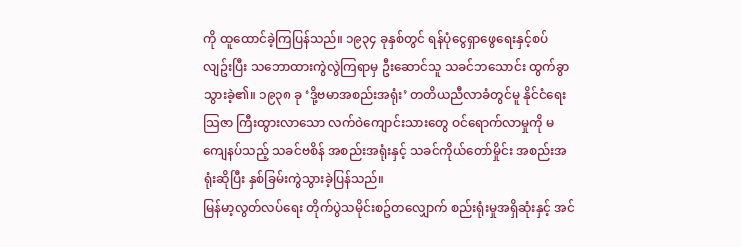ကို ထူထောင်ခဲ့ကြပြန်သည်။ ၁၉၃၄ ခုနှစ်တွင် ရန်ပုံငွေရှာဖွေရေးနှင့်စပ်လျဥ်းပြီး သဘောထားကွဲလွဲကြရာမှ ဦးဆောင်သူ သခင်ဘသောင်း ထွက်ခွာသွားခဲ့၏။ ၁၉၃၈ ခု ‘ဒို့ဗမာအစည်းအရုံး’ တတိယညီလာခံတွင်မူ နိုင်ငံရေးသြဇာ ကြီးထွားလာသော လက်ဝဲကျောင်းသားတွေ ဝင်ရောက်လာမှုကို မကျေနပ်သည့် သခင်ဗစိန် အစည်းအရုံးနှင့် သခင်ကိုယ်တော်မှိုင်း အစည်းအရုံးဆိုပြီး နှစ်ခြမ်းကွဲသွားခဲ့ပြန်သည်။
မြန်မာ့လွတ်လပ်ရေး တိုက်ပွဲသမိုင်းစဥ်တလျှောက် စည်းရုံးမှုအရှိဆုံးနှင့် အင်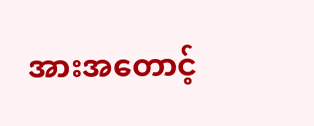အားအတောင့်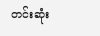တင်းဆုံး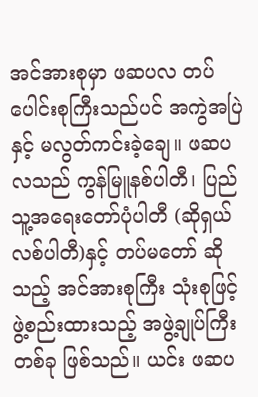အင်အားစုမှာ ဖဆပလ တပ်ပေါင်းစုကြီးသည်ပင် အကွဲအပြဲနှင့် မလွတ်ကင်းခဲ့ချေ။ ဖဆပလသည် ကွန်မြူနစ်ပါတီ၊ ပြည်သူ့အရေးတော်ပုံပါတီ (ဆိုရှယ်လစ်ပါတီ)နှင့် တပ်မတော် ဆိုသည့် အင်အားစုကြီး သုံးစုဖြင့် ဖွဲ့စည်းထားသည့် အဖွဲ့ချုပ်ကြီးတစ်ခု ဖြစ်သည်။ ယင်း ဖဆပ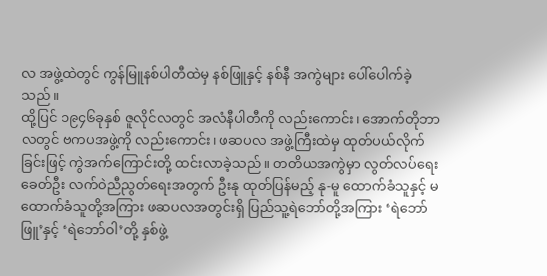လ အဖွဲ့ထဲတွင် ကွန်မြူနစ်ပါတီထဲမှ နစ်ဖြူနှင့် နစ်နီ အကွဲများ ပေါ်ပေါက်ခဲ့သည်။
ထို့ပြင် ၁၉၄၆ခုနှစ် ဇူလိုင်လတွင် အလံနီပါတီကို လည်းကောင်း၊ အောက်တိုဘာလတွင် ဗကပအဖွဲ့ကို လည်းကောင်း၊ ဖဆပလ အဖွဲ့ကြီးထဲမှ ထုတ်ပယ်လိုက်ခြင်းဖြင့် ကွဲအက်ကြောင်းတို့ ထင်းလာခဲ့သည်။ တတိယအကွဲမှာ လွတ်လပ်ရေးခေတ်ဦး လက်ဝဲညီညွတ်ရေးအတွက် ဦးနု ထုတ်ပြန်မည့် နု-မူ ထောက်ခံသူနှင့် မထောက်ခံသူတို့အကြား ဖဆပလအတွင်းရှိ ပြည်သူ့ရဲဘော်တို့အကြား ‘ရဲဘော်ဖြူ’နှင့် ‘ရဲဘော်ဝါ’တို့ နှစ်ဖွဲ့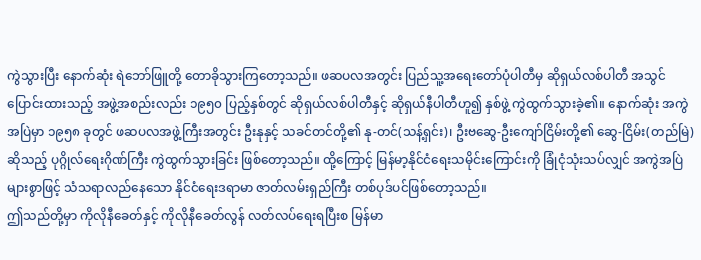ကွဲသွားပြီး နောက်ဆုံး ရဲဘော်ဖြူတို့ တောခိုသွားကြတော့သည်။ ဖဆပလအတွင်း ပြည်သူ့အရေးတော်ပုံပါတီမှ ဆိုရှယ်လစ်ပါတီ အသွင်ပြောင်းထားသည့် အဖွဲ့အစည်းလည်း ၁၉၅၀ ပြည့်နှစ်တွင် ဆိုရှယ်လစ်ပါတီနှင့် ဆိုရှယ်နီပါတီဟူ၍ နှစ်ဖွဲ့ ကွဲထွက်သွားခဲ့၏။ နောက်ဆုံး အကွဲအပြဲမှာ ၁၉၅၈ ခုတွင် ဖဆပလအဖွဲ့ကြီးအတွင်း ဦးနုနှင့် သခင်တင်တို့၏ နု-တင်(သန့်ရှင်း)၊ ဦးဗဆွေ-ဦးကျော်ငြိမ်းတို့၏ ဆွေ-ငြိမ်း(တည်မြဲ) ဆိုသည့် ပုဂ္ဂိုလ်ရေးဂိုဏ်ကြီး ကွဲထွက်သွားခြင်း ဖြစ်တော့သည်။ ထို့ကြောင့် မြန်မာ့နိုင်ငံရေးသမိုင်းကြောင်းကို ခြုံငုံသုံးသပ်လျှင် အကွဲအပြဲများစွာဖြင့် သံသရာလည်နေသော နိုင်ငံရေးဒရာမာ ဇာတ်လမ်းရှည်ကြီး တစ်ပုဒ်ပင်ဖြစ်တော့သည်။
ဤသည်တို့မှာ ကိုလိုနီခေတ်နှင့် ကိုလိုနီခေတ်လွန် လတ်လပ်ရေးရပြီးစ မြန်မာ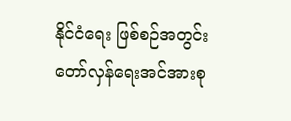နိုင်ငံရေး ဖြစ်စဉ်အတွင်း တော်လှန်ရေးအင်အားစု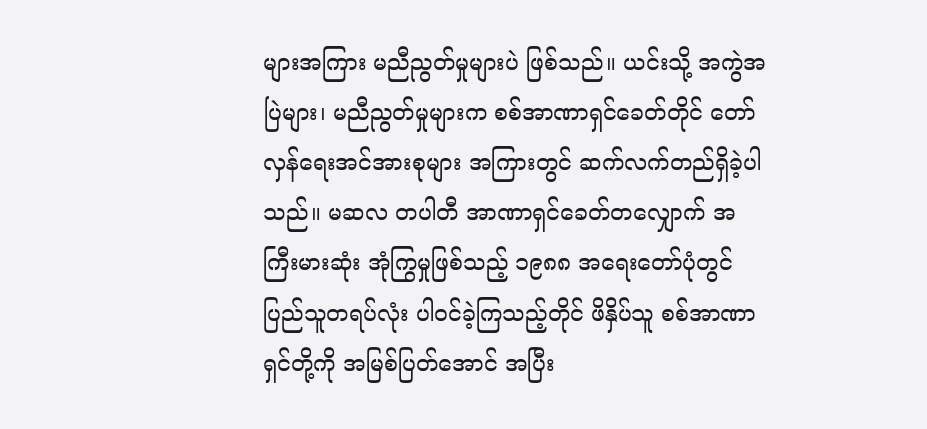များအကြား မညီညွတ်မှုများပဲ ဖြစ်သည်။ ယင်းသို့ အကွဲအပြဲများ၊ မညီညွတ်မှုများက စစ်အာဏာရှင်ခေတ်တိုင် တော်လှန်ရေးအင်အားစုများ အကြားတွင် ဆက်လက်တည်ရှိခဲ့ပါသည်။ မဆလ တပါတီ အာဏာရှင်ခေတ်တလျှောက် အကြီးမားဆုံး အုံကြွမှုဖြစ်သည့် ၁၉၈၈ အရေးတော်ပုံတွင် ပြည်သူတရပ်လုံး ပါဝင်ခဲ့ကြသည့်တိုင် ဖိနှိပ်သူ စစ်အာဏာရှင်တို့ကို အမြစ်ပြတ်အောင် အပြီး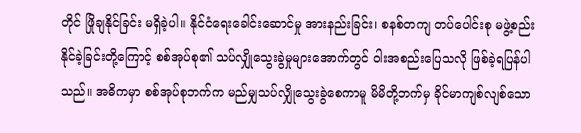တိုင် ဖြိုချနိုင်ခြင်း မရှိခဲ့ပါ။ နိုင်ငံရေးခေါင်းဆောင်မှု အားနည်းခြင်း၊ စနစ်တကျ တပ်ပေါင်းစု မဖွဲ့စည်းနိုင်ခဲ့ခြင်းတို့ကြောင့် စစ်အုပ်စု၏ သပ်လျှိုသွေးခွဲမှုများအောက်တွင် ဝါးအစည်းပြေသလို ဖြစ်ခဲ့ရပြန်ပါသည်။ အဓိကမှာ စစ်အုပ်စုဘက်က မည်မျှသပ်လျှိုသွေးခွဲစေကာမူ မိမိတို့ဘက်မှ ခိုင်မာကျစ်လျစ်သော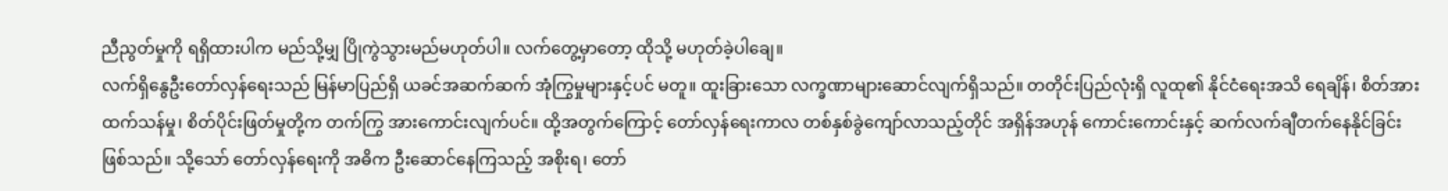ညီညွတ်မှုကို ရရှိထားပါက မည်သို့မျှ ပြိုကွဲသွားမည်မဟုတ်ပါ။ လက်တွေ့မှာတော့ ထိုသို့ မဟုတ်ခဲ့ပါချေ။
လက်ရှိနွေဦးတော်လှန်ရေးသည် မြန်မာပြည်ရှိ ယခင်အဆက်ဆက် အုံကြွမှုများနှင့်ပင် မတူ။ ထူးခြားသော လက္ခဏာများဆောင်လျက်ရှိသည်။ တတိုင်းပြည်လုံးရှိ လူထု၏ နိုင်ငံရေးအသိ ရေချိန်၊ စိတ်အားထက်သန်မှု၊ စိတ်ပိုင်းဖြတ်မှုတို့က တက်ကြွ အားကောင်းလျက်ပင်။ ထို့အတွက်ကြောင့် တော်လှန်ရေးကာလ တစ်နှစ်ခွဲကျော်လာသည့်တိုင် အရှိန်အဟုန် ကောင်းကောင်းနှင့် ဆက်လက်ချီတက်နေနိုင်ခြင်း ဖြစ်သည်။ သို့သော် တော်လှန်ရေးကို အဓိက ဦးဆောင်နေကြသည့် အစိုးရ၊ တော်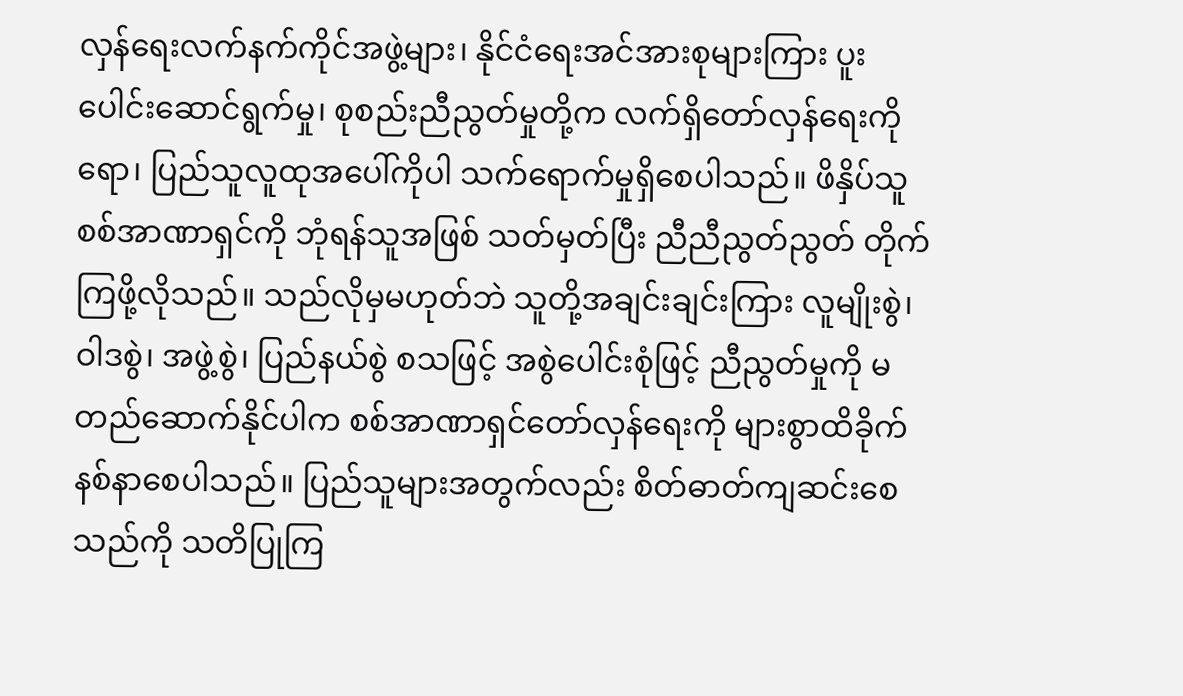လှန်ရေးလက်နက်ကိုင်အဖွဲ့များ၊ နိုင်ငံရေးအင်အားစုများကြား ပူးပေါင်းဆောင်ရွက်မှု၊ စုစည်းညီညွတ်မှုတို့က လက်ရှိတော်လှန်ရေးကိုရော၊ ပြည်သူလူထုအပေါ်ကိုပါ သက်ရောက်မှုရှိစေပါသည်။ ဖိနှိပ်သူ စစ်အာဏာရှင်ကို ဘုံရန်သူအဖြစ် သတ်မှတ်ပြီး ညီညီညွတ်ညွတ် တိုက်ကြဖို့လိုသည်။ သည်လိုမှမဟုတ်ဘဲ သူတို့အချင်းချင်းကြား လူမျိုးစွဲ၊ ဝါဒစွဲ၊ အဖွဲ့စွဲ၊ ပြည်နယ်စွဲ စသဖြင့် အစွဲပေါင်းစုံဖြင့် ညီညွတ်မှုကို မတည်ဆောက်နိုင်ပါက စစ်အာဏာရှင်တော်လှန်ရေးကို များစွာထိခိုက်နစ်နာစေပါသည်။ ပြည်သူများအတွက်လည်း စိတ်ဓာတ်ကျဆင်းစေသည်ကို သတိပြုကြ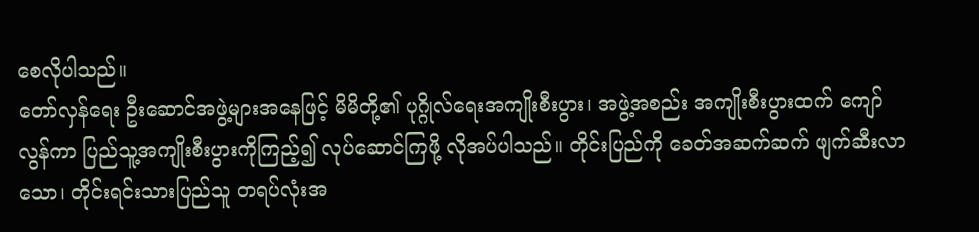စေလိုပါသည်။
တော်လှန်ရေး ဦးဆောင်အဖွဲ့များအနေဖြင့် မိမိတို့၏ ပုဂ္ဂိုလ်ရေးအကျိုးစီးပွား၊ အဖွဲ့အစည်း အကျိုးစီးပွားထက် ကျော်လွန်ကာ ပြည်သူ့အကျိုးစီးပွားကိုကြည့်၍ လုပ်ဆောင်ကြဖို့ လိုအပ်ပါသည်။ တိုင်းပြည်ကို ခေတ်အဆက်ဆက် ဖျက်ဆီးလာသော၊ တိုင်းရင်းသားပြည်သူ တရပ်လုံးအ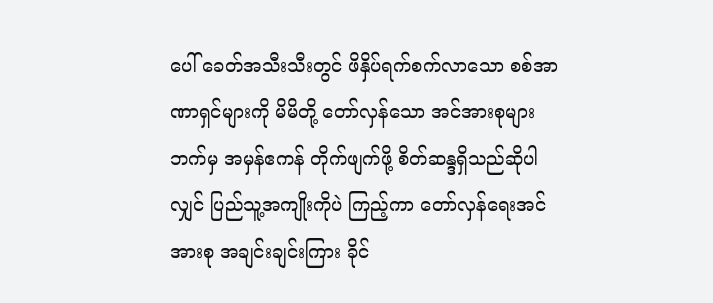ပေါ် ခေတ်အသီးသီးတွင် ဖိနှိပ်ရက်စက်လာသော စစ်အာဏာရှင်များကို မိမိတို့ တော်လှန်သော အင်အားစုများဘက်မှ အမှန်ဧကန် တိုက်ဖျက်ဖို့ စိတ်ဆန္ဒရှိသည်ဆိုပါလျှင် ပြည်သူ့အကျိုးကိုပဲ ကြည့်ကာ တော်လှန်ရေးအင်အားစု အချင်းချင်းကြား ခိုင်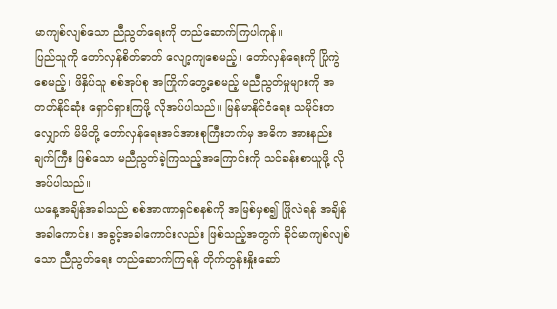မာကျစ်လျစ်သော ညီညွတ်ရေးကို တည်ဆောက်ကြပါကုန်။
ပြည်သူကို တော်လှန်စိတ်ဓာတ် လျော့ကျစေမည့်၊ တော်လှန်ရေးကို ပြိုကွဲစေမည့်၊ ဖိနှိပ်သူ စစ်အုပ်စု အကြိုက်တွေ့စေမည့် မညီညွတ်မှုများကို အတတ်နိုင်ဆုံး ရှောင်ရှားကြဖို့ လိုအပ်ပါသည်။ မြန်မာနိုင်ငံရေး သမိုင်းတလျှောက် မိမိတို့ တော်လှန်ရေးအင်အားစုကြီးဘက်မှ အဓိက အားနည်းချက်ကြီး ဖြစ်သော မညီညွတ်ခဲ့ကြသည့်အကြောင်းကို သင်ခန်းစာယူဖို့ လိုအပ်ပါသည်။
ယနေ့အချိန်အခါသည် စစ်အာဏာရှင်စနစ်ကို အမြစ်မှစ၍ ဖြိုလဲရန် အချိန်အခါကောင်း၊ အခွင့်အခါကောင်းလည်း ဖြစ်သည့်အတွက် ခိုင်မာကျစ်လျစ်သော ညီညွတ်ရေး တည်ဆောက်ကြရန် တိုက်တွန်းနှိုးဆော်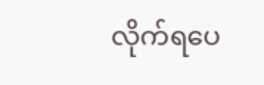လိုက်ရပေ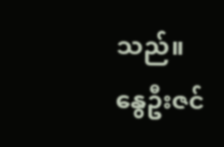သည်။
နွေဦးဇင်